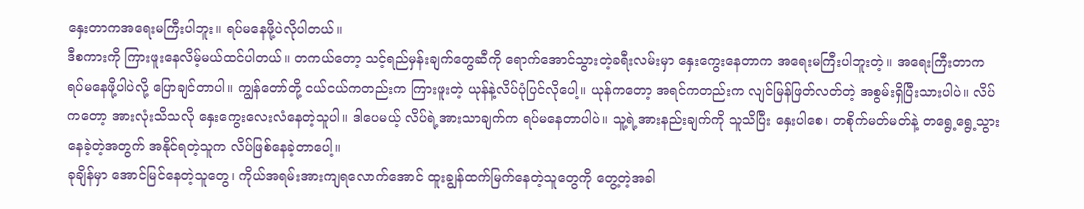နှေးတာကအရေးမကြီးပါဘူး။ ရပ်မနေဖို့ပဲလိုပါတယ်။
ဒီစကားကို ကြားဖူးနေလိမ့်မယ်ထင်ပါတယ်။ တကယ်တော့ သင့်ရည်မှန်းချက်တွေဆီကို ရောက်အောင်သွားတဲ့ခရီးလမ်းမှာ နှေးကွေးနေတာက အရေးမကြီးပါဘူးတဲ့။ အရေးကြီးတာက ရပ်မနေဖို့ပါပဲလို့ ပြောချင်တာပါ။ ကျွန်တော်တို့ ငယ်ငယ်ကတည်းက ကြားဖူးတဲ့ ယုန်နဲ့လိပ်ပုံပြင်လိုပေါ့။ ယုန်ကတော့ အရင်ကတည်းက လျင်မြန်ဖြတ်လတ်တဲ့ အစွမ်းရှိပြီးသားပါပဲ။ လိပ်ကတော့ အားလုံးသိသလို နှေးကွေးလေးလံနေတဲ့သူပါ။ ဒါပေမယ့် လိပ်ရဲ့အားသာချက်က ရပ်မနေတာပါပဲ။ သူ့ရဲ့အားနည်းချက်ကို သူသိပြီး နှေးပါစေ၊ တစိုက်မတ်မတ်နဲ့ တရွေ့ရွေ့သွားနေခဲ့တဲ့အတွက် အနိုင်ရတဲ့သူက လိပ်ဖြစ်နေခဲ့တာပေါ့။
ခုချိန်မှာ အောင်မြင်နေတဲ့သူတွေ၊ ကိုယ်အရမ်းအားကျရလောက်အောင် ထူးချွန်ထက်မြက်နေတဲ့သူတွေကို တွေ့တဲ့အခါ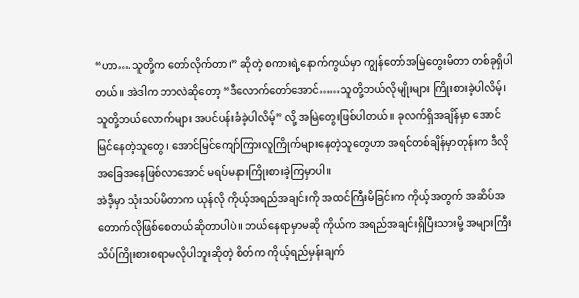“ဟာ….သူတို့က တော်လိုက်တာ၊” ဆိုတဲ့ စကားရဲ့နောက်ကွယ်မှာ ကျွန်တော်အမြဲတွေးမိတာ တစ်ခုရှိပါတယ်။ အဲဒါက ဘာလဲဆိုတော့ “ဒီလောက်တော်အောင်……သူတို့ဘယ်လိုမျိုးများ ကြိုးစားခဲ့ပါလိမ့်၊ သူတို့ဘယ်လောက်များ အပင်ပန်းခံခဲ့ပါလိမ့်” လို့ အမြဲတွေးဖြစ်ပါတယ်။ ခုလက်ရှိအချိန်မှာ အောင်မြင်နေတဲ့သူတွေ၊ အောင်မြင်ကျော်ကြားလူကြိုက်များနေတဲ့သူတွေဟာ အရင်တစ်ချိန်မှာတုန်းက ဒီလိုအခြေအနေဖြစ်လာအောင် မရပ်မနားကြိုးစားခဲ့ကြမှာပါ။
အဲဒီ့မှာ သုံးသပ်မိတာက ယုန်လို ကိုယ့်အရည်အချင်းကို အထင်ကြီးမိခြင်းက ကိုယ့်အတွက် အဆိပ်အတောက်လိုဖြစ်စေတယ်ဆိုတာပါပဲ။ ဘယ်နေရာမှာမဆို ကိုယ်က အရည်အချင်းရှိပြီးသားမို့ အများကြီးသိပ်ကြိုးစားစရာမလိုပါဘူးဆိုတဲ့ စိတ်က ကိုယ့်ရည်မှန်းချက်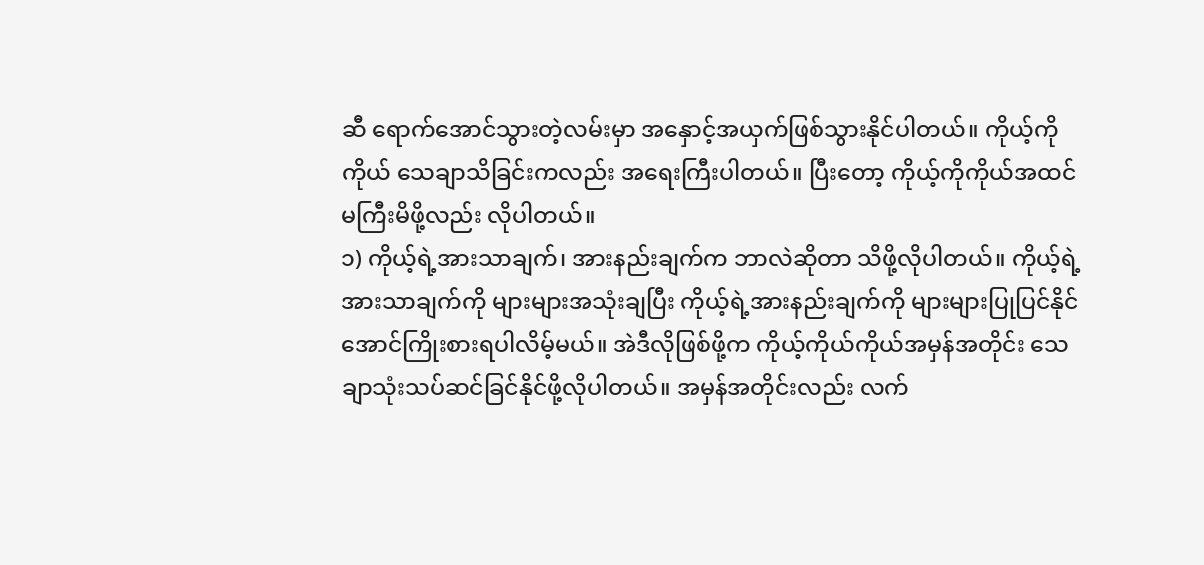ဆီ ရောက်အောင်သွားတဲ့လမ်းမှာ အနှောင့်အယှက်ဖြစ်သွားနိုင်ပါတယ်။ ကိုယ့်ကိုကိုယ် သေချာသိခြင်းကလည်း အရေးကြီးပါတယ်။ ပြီးတော့ ကိုယ့်ကိုကိုယ်အထင်မကြီးမိဖို့လည်း လိုပါတယ်။
၁) ကိုယ့်ရဲ့အားသာချက်၊ အားနည်းချက်က ဘာလဲဆိုတာ သိဖို့လိုပါတယ်။ ကိုယ့်ရဲ့အားသာချက်ကို များများအသုံးချပြီး ကိုယ့်ရဲ့အားနည်းချက်ကို များများပြုပြင်နိုင်အောင်ကြိုးစားရပါလိမ့်မယ်။ အဲဒီလိုဖြစ်ဖို့က ကိုယ့်ကိုယ်ကိုယ်အမှန်အတိုင်း သေချာသုံးသပ်ဆင်ခြင်နိုင်ဖို့လိုပါတယ်။ အမှန်အတိုင်းလည်း လက်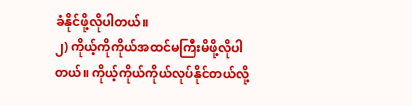ခံနိုင်ဖို့လိုပါတယ်။
၂) ကိုယ့်ကိုကိုယ်အထင်မကြီးမိဖို့လိုပါတယ်။ ကိုယ့်ကိုယ်ကိုယ်လုပ်နိုင်တယ်လို့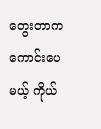တွေးတာက ကောင်းပေမယ့် ကိုယ်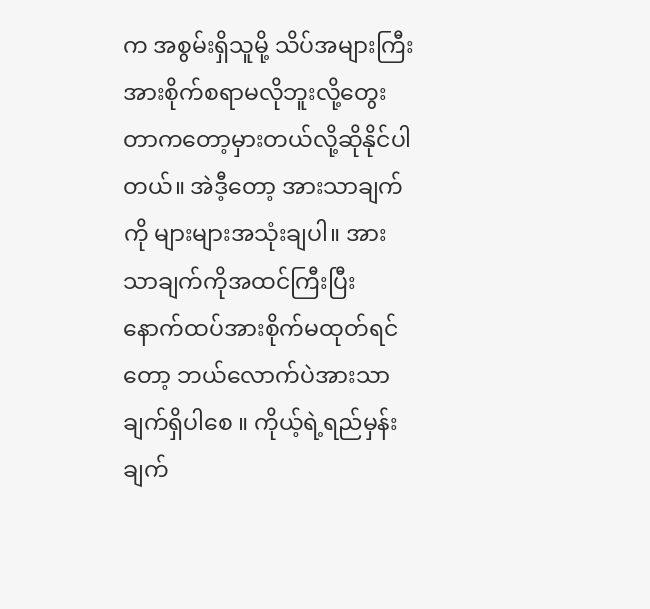က အစွမ်းရှိသူမို့ သိပ်အများကြီးအားစိုက်စရာမလိုဘူးလို့တွေးတာကတော့မှားတယ်လို့ဆိုနိုင်ပါတယ်။ အဲဒီ့တော့ အားသာချက်ကို များများအသုံးချပါ။ အားသာချက်ကိုအထင်ကြီးပြီး နောက်ထပ်အားစိုက်မထုတ်ရင်တော့ ဘယ်လောက်ပဲအားသာချက်ရှိပါစေ ။ ကိုယ့်ရဲ့ရည်မှန်းချက်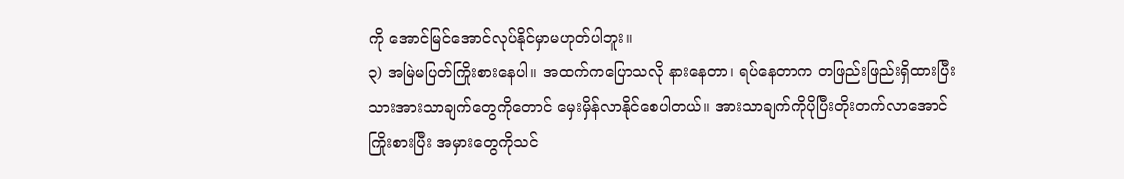ကို အောင်မြင်အောင်လုပ်နိုင်မှာမဟုတ်ပါဘူး။
၃) အမြဲမပြတ်ကြိုးစားနေပါ။ အထက်ကပြောသလို နားနေတာ၊ ရပ်နေတာက တဖြည်းဖြည်းရှိထားပြီးသားအားသာချက်တွေကိုတောင် မှေးမှိန်လာနိုင်စေပါတယ်။ အားသာချက်ကိုပိုပြီးတိုးတက်လာအောင်ကြိုးစားပြီး အမှားတွေကိုသင်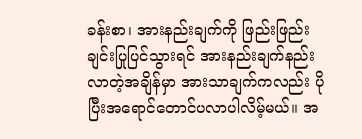ခန်းစာ၊ အားနည်းချက်ကို ဖြည်းဖြည်းချင်းပြုပြင်သွားရင် အားနည်းချက်နည်းလာတဲ့အချိန်မှာ အားသာချက်ကလည်း ပိုပြီးအရောင်တောင်ပလာပါလိမ့်မယ်။ အ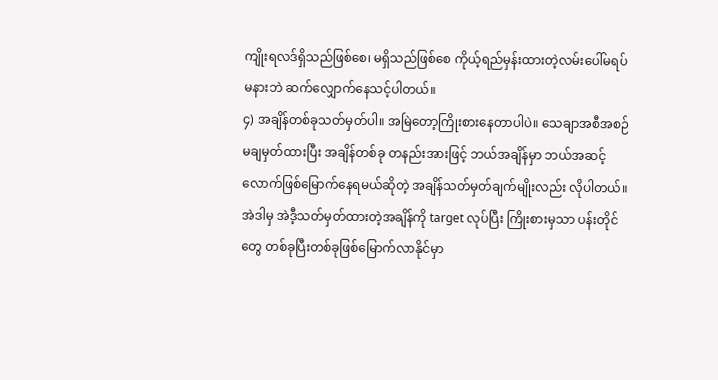ကျိုးရလဒ်ရှိသည်ဖြစ်စေ၊ မရှိသည်ဖြစ်စေ ကိုယ့်ရည်မှန်းထားတဲ့လမ်းပေါ်မရပ်မနားဘဲ ဆက်လျှောက်နေသင့်ပါတယ်။
၄) အချိန်တစ်ခုသတ်မှတ်ပါ။ အမြဲတော့ကြိုးစားနေတာပါပဲ။ သေချာအစီအစဉ်မချမှတ်ထားပြီး အချိန်တစ်ခု တနည်းအားဖြင့် ဘယ်အချိန်မှာ ဘယ်အဆင့်လောက်ဖြစ်မြောက်နေရမယ်ဆိုတဲ့ အချိန်သတ်မှတ်ချက်မျိုးလည်း လိုပါတယ်။ အဲဒါမှ အဲဒီ့သတ်မှတ်ထားတဲ့အချိန်ကို target လုပ်ပြီး ကြိုးစားမှသာ ပန်းတိုင်တွေ တစ်ခုပြီးတစ်ခုဖြစ်မြောက်လာနိုင်မှာ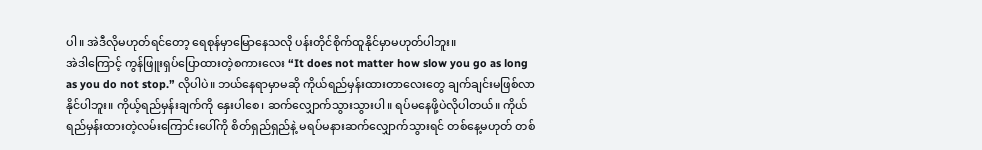ပါ။ အဲဒီလိုမဟုတ်ရင်တော့ ရေစုန်မှာမြောနေသလို ပန်းတိုင်စိုက်ထူနိုင်မှာမဟုတ်ပါဘူး။
အဲဒါကြောင့် ကွန်ဖြူးရှပ်ပြောထားတဲ့စကားလေး “It does not matter how slow you go as long as you do not stop.” လိုပါပဲ။ ဘယ်နေရာမှာမဆို ကိုယ်ရည်မှန်းထားတာလေးတွေ ချက်ချင်းမဖြစ်လာနိုင်ပါဘူး။ ကိုယ့်ရည်မှန်းချက်ကို နှေးပါစေ၊ ဆက်လျှောက်သွားသွားပါ။ ရပ်မနေဖို့ပဲလိုပါတယ်။ ကိုယ်ရည်မှန်းထားတဲ့လမ်းကြောင်းပေါ်ကို စိတ်ရှည်ရှည်နဲ့ မရပ်မနားဆက်လျှောက်သွားရင် တစ်နေ့မဟုတ် တစ်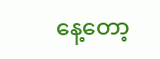နေ့တော့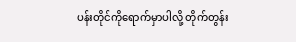ပန်းတိုင်ကိုရောက်မှာပါလို့ တိုက်တွန်း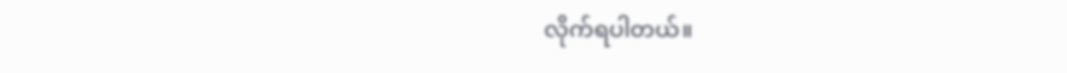လိုက်ရပါတယ်။